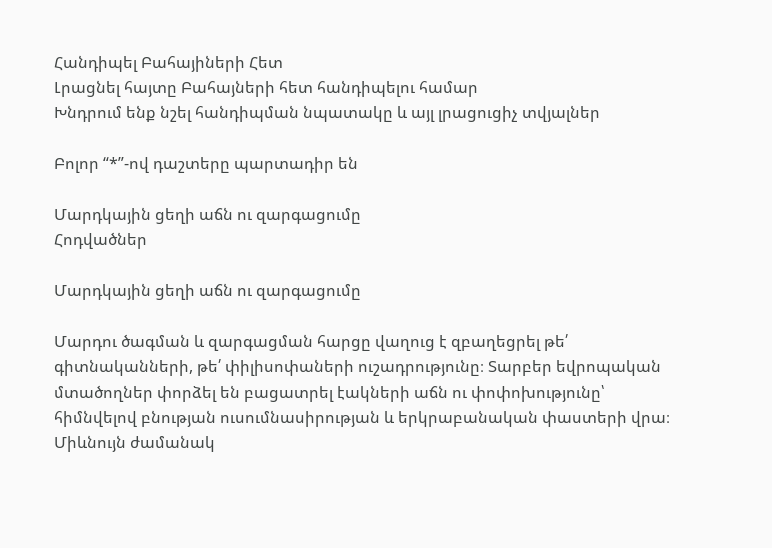Հանդիպել Բահայիների Հետ
Լրացնել հայտը Բահայների հետ հանդիպելու համար
Խնդրում ենք նշել հանդիպման նպատակը և այլ լրացուցիչ տվյալներ

Բոլոր “*”-ով դաշտերը պարտադիր են

Մարդկային ցեղի աճն ու զարգացումը
Հոդվածներ

Մարդկային ցեղի աճն ու զարգացումը

Մարդու ծագման և զարգացման հարցը վաղուց է զբաղեցրել թե՛ գիտնականների, թե՛ փիլիսոփաների ուշադրությունը։ Տարբեր եվրոպական մտածողներ փորձել են բացատրել էակների աճն ու փոփոխությունը՝ հիմնվելով բնության ուսումնասիրության և երկրաբանական փաստերի վրա։ Միևնույն ժամանակ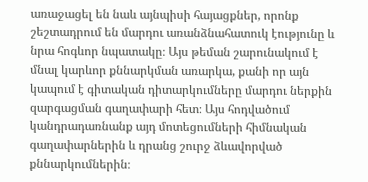առաջացել են նաև այնպիսի հայացքներ, որոնք շեշտադրում են մարդու առանձնահատուկ էությունը և նրա հոգևոր նպատակը։ Այս թեման շարունակում է մնալ կարևոր քննարկման առարկա, քանի որ այն կապում է գիտական դիտարկումները մարդու ներքին զարգացման գաղափարի հետ։ Այս հոդվածում կանդրադառնանք այդ մոտեցումների հիմնական գաղափարներին և դրանց շուրջ ձևավորված քննարկումներին։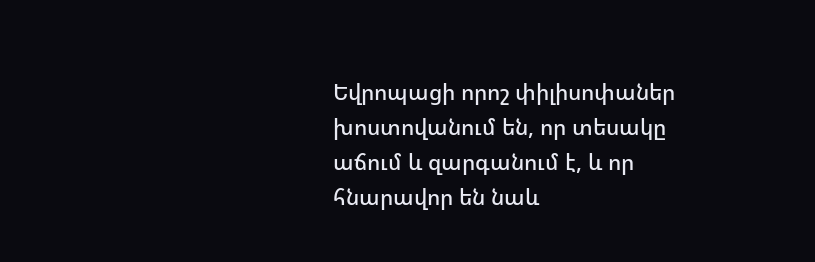Եվրոպացի որոշ փիլիսոփաներ խոստովանում են, որ տեսակը աճում և զարգանում է, և որ հնարավոր են նաև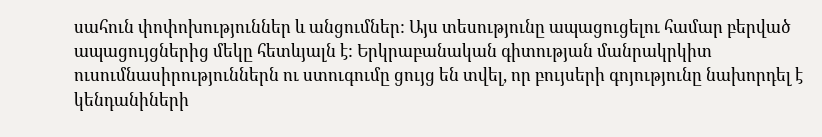սահուն փոփոխություններ և անցումներ: Այս տեսությունը ապացուցելու համար բերված ապացույցներից մեկը հետևյալն է: Երկրաբանական գիտության մանրակրկիտ ուսումնասիրություններն ու ստուգումը ցույց են տվել, որ բույսերի գոյությունը նախորդել է կենդանիների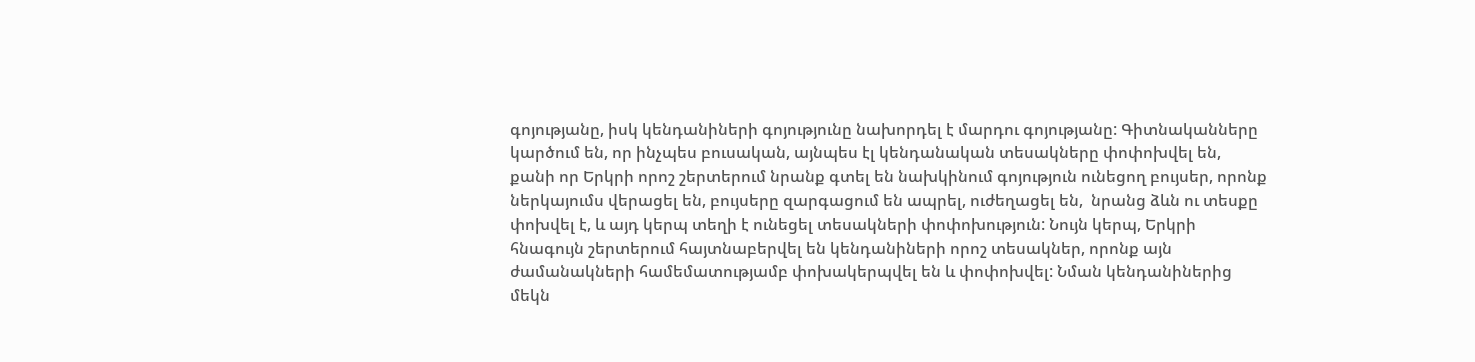գոյությանը, իսկ կենդանիների գոյությունը նախորդել է մարդու գոյությանը: Գիտնականները կարծում են, որ ինչպես բուսական, այնպես էլ կենդանական տեսակները փոփոխվել են,  քանի որ Երկրի որոշ շերտերում նրանք գտել են նախկինում գոյություն ունեցող բույսեր, որոնք ներկայումս վերացել են, բույսերը զարգացում են ապրել, ուժեղացել են,  նրանց ձևն ու տեսքը փոխվել է, և այդ կերպ տեղի է ունեցել տեսակների փոփոխություն: Նույն կերպ, Երկրի հնագույն շերտերում հայտնաբերվել են կենդանիների որոշ տեսակներ, որոնք այն ժամանակների համեմատությամբ փոխակերպվել են և փոփոխվել: Նման կենդանիներից մեկն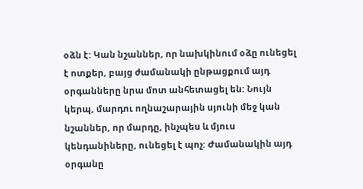օձն է: Կան նշաններ, որ նախկինում օձը ունեցել է ոտքեր, բայց ժամանակի ընթացքում այդ օրգանները նրա մոտ անհետացել են: Նույն կերպ, մարդու ողնաշարային սյունի մեջ կան նշաններ, որ մարդը, ինչպես և մյուս կենդանիները, ունեցել է պոչ: Ժամանակին այդ օրգանը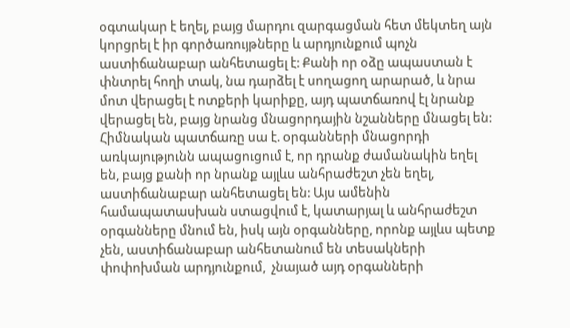օգտակար է եղել, բայց մարդու զարգացման հետ մեկտեղ այն կորցրել է իր գործառույթները և արդյունքում պոչն աստիճանաբար անհետացել է: Քանի որ օձը ապաստան է փնտրել հողի տակ, նա դարձել է սողացող արարած, և նրա մոտ վերացել է ոտքերի կարիքը, այդ պատճառով էլ նրանք վերացել են, բայց նրանց մնացորդային նշանները մնացել են:  Հիմնական պատճառը սա է. оրգանների մնացորդի առկայությունն ապացուցում է, որ դրանք ժամանակին եղել են, բայց քանի որ նրանք այլևս անհրաժեշտ չեն եղել, աստիճանաբար անհետացել են: Այս ամենին համապատասխան ստացվում է, կատարյալ և անհրաժեշտ օրգանները մնում են, իսկ այն օրգանները, որոնք այլևս պետք չեն, աստիճանաբար անհետանում են տեսակների փոփոխման արդյունքում,  չնայած այդ օրգանների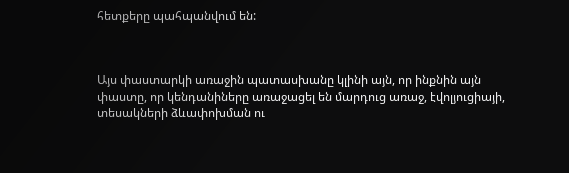հետքերը պահպանվում են:



Այս փաստարկի առաջին պատասխանը կլինի այն, որ ինքնին այն փաստը, որ կենդանիները առաջացել են մարդուց առաջ, էվոլյուցիայի, տեսակների ձևափոխման ու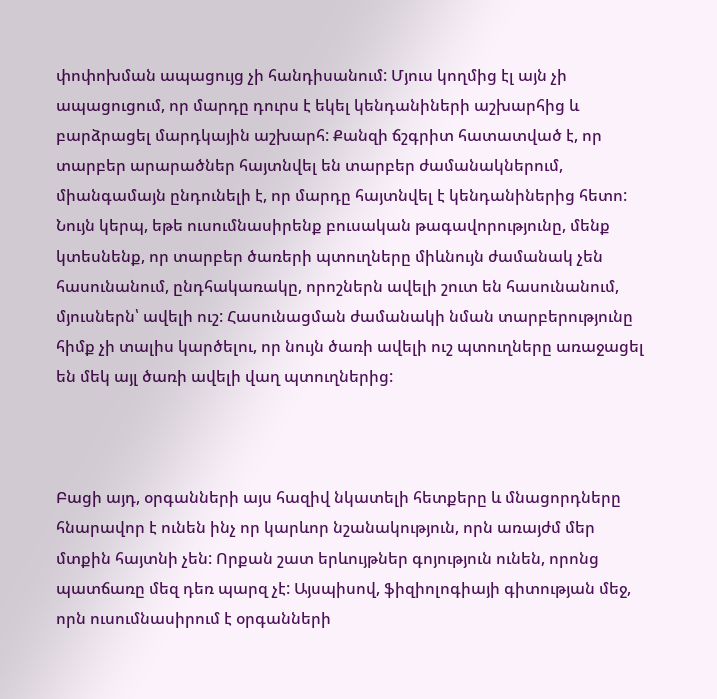փոփոխման ապացույց չի հանդիսանում: Մյուս կողմից էլ այն չի ապացուցում, որ մարդը դուրս է եկել կենդանիների աշխարհից և բարձրացել մարդկային աշխարհ: Քանզի ճշգրիտ հատատված է, որ տարբեր արարածներ հայտնվել են տարբեր ժամանակներում, միանգամայն ընդունելի է, որ մարդը հայտնվել է կենդանիներից հետո: Նույն կերպ, եթե ուսումնասիրենք բուսական թագավորությունը, մենք կտեսնենք, որ տարբեր ծառերի պտուղները միևնույն ժամանակ չեն հասունանում, ընդհակառակը, որոշներն ավելի շուտ են հասունանում, մյուսներն՝ ավելի ուշ: Հասունացման ժամանակի նման տարբերությունը հիմք չի տալիս կարծելու, որ նույն ծառի ավելի ուշ պտուղները առաջացել են մեկ այլ ծառի ավելի վաղ պտուղներից:



Բացի այդ, օրգանների այս հազիվ նկատելի հետքերը և մնացորդները հնարավոր է ունեն ինչ որ կարևոր նշանակություն, որն առայժմ մեր մտքին հայտնի չեն: Որքան շատ երևույթներ գոյություն ունեն, որոնց պատճառը մեզ դեռ պարզ չէ: Այսպիսով, ֆիզիոլոգիայի գիտության մեջ, որն ուսումնասիրում է օրգանների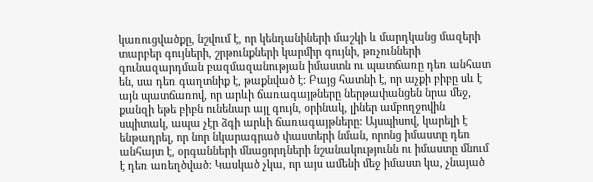կառուցվածքը, նշվում է, որ կենդանիների մաշկի և մարդկանց մազերի տարբեր գույների, շրթունքների կարմիր գույնի, թռչունների գունազարդման բազմազանության իմաստն ու պատճառը դեռ անհատ են, սա դեռ գաղտնիք է, թաքնված է: Բայց հատնի է, որ աչքի բիբը սև է այն պատճառով, որ արևի ճառագայթները ներթափանցեն նրա մեջ, քանզի եթե բիբն ունենար այլ գույն, օրինակ, լիներ ամբողջովին սպիտակ, ապա չէր ձգի արևի ճառագայթները: Այսպիսով, կարելի է ենթադրել, որ նոր նկարագրած փաստերի նման, որոնց իմաստը դեռ անհայտ է, օրգանների մնացորդների նշանակությունն ու իմաստը մնում է դեռ առեղծված: Կասկած չկա, որ այս ամենի մեջ իմաստ կա, չնայած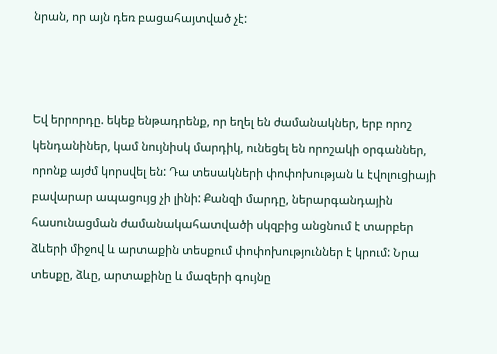նրան, որ այն դեռ բացահայտված չէ:



Եվ երրորդը. եկեք ենթադրենք, որ եղել են ժամանակներ, երբ որոշ կենդանիներ, կամ նույնիսկ մարդիկ, ունեցել են որոշակի օրգաններ, որոնք այժմ կորսվել են: Դա տեսակների փոփոխության և էվոլուցիայի բավարար ապացույց չի լինի: Քանզի մարդը, ներարգանդային հասունացման ժամանակահատվածի սկզբից անցնում է տարբեր ձևերի միջով և արտաքին տեսքում փոփոխություններ է կրում: Նրա տեսքը, ձևը, արտաքինը և մազերի գույնը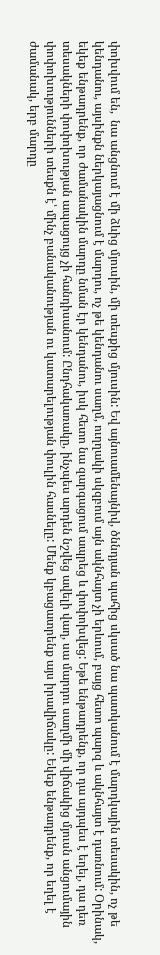փոխվում են,  նա անցնում է մի ձևից մյուսին, մի տեսքից մյուսին: Եվ այնուամենայնիվ, ծննդյան պահից սկսած նա պատկանում է մարդկային տեսակին, ոչ թե կենդանու, այսինքն ներկայացնում է մարդու, ոչ թե կենդանու սաղմ, ուղղակի սկզբում այն ակնհայտ չի երևում, բայց հետո պարզ և ակնհայտ է դառնում: Օրինակ, եկեք ենթադրենք, որ ժամանակին մարդը նման էր կենդանու, իսկ հետո նա զարգացում ապրեց և փոփոխվեց: Եթե ենթադրենք, որ դա այդպես է եղել, դա դեռ տեսակների փոփոխության ապացույց չի հանդիսանում: Ընդհակառակը, ինչպես արդեն նշվեց ավելի վաղ, սա մարդու սաղմի մի վիճակից մյուսն անցումային փոփոխությունների տեսքն է՝ մինչ բանականության ու կատարելության փուլին հասնելը: Մենք կբացատրենք այս իրավիճակը: Եկեք ենթադրենք, որ եղել է ժամանակ, երբ մարդը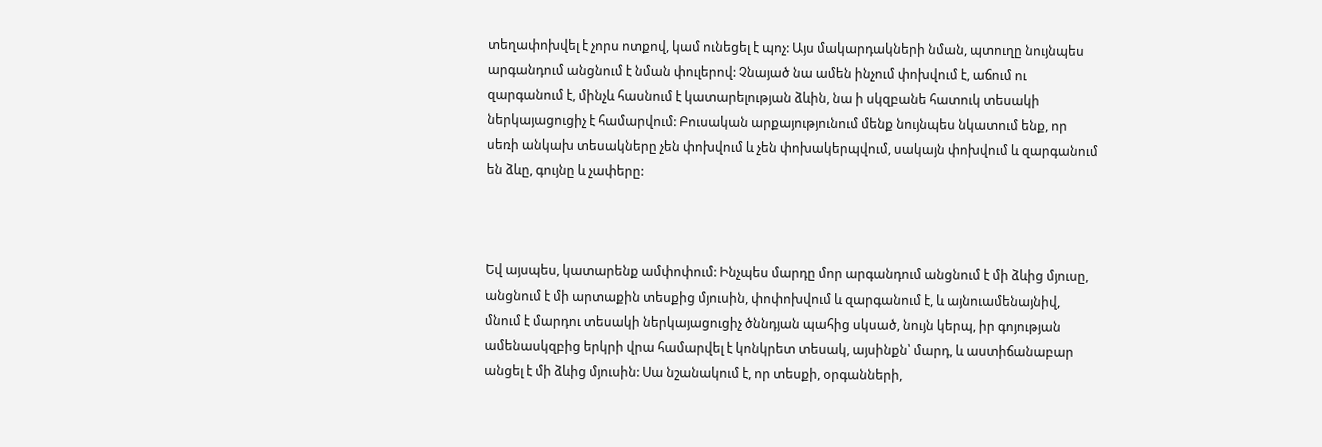տեղափոխվել է չորս ոտքով, կամ ունեցել է պոչ: Այս մակարդակների նման, պտուղը նույնպես արգանդում անցնում է նման փուլերով: Չնայած նա ամեն ինչում փոխվում է, աճում ու զարգանում է, մինչև հասնում է կատարելության ձևին, նա ի սկզբանե հատուկ տեսակի ներկայացուցիչ է համարվում: Բուսական արքայությունում մենք նույնպես նկատում ենք, որ սեռի անկախ տեսակները չեն փոխվում և չեն փոխակերպվում, սակայն փոխվում և զարգանում են ձևը, գույնը և չափերը:



Եվ այսպես, կատարենք ամփոփում: Ինչպես մարդը մոր արգանդում անցնում է մի ձևից մյուսը, անցնում է մի արտաքին տեսքից մյուսին, փոփոխվում և զարգանում է, և այնուամենայնիվ, մնում է մարդու տեսակի ներկայացուցիչ ծննդյան պահից սկսած, նույն կերպ, իր գոյության ամենասկզբից երկրի վրա համարվել է կոնկրետ տեսակ, այսինքն՝ մարդ, և աստիճանաբար անցել է մի ձևից մյուսին: Սա նշանակում է, որ տեսքի, օրգանների,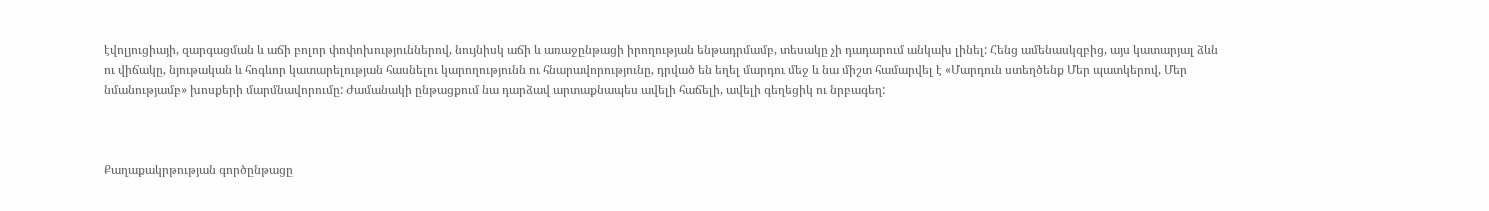էվոլյուցիայի, զարգացման և աճի բոլոր փոփոխություններով, նույնիսկ աճի և առաջընթացի իրողության ենթադրմամբ, տեսակը չի դադարում անկախ լինել: Հենց ամենասկզբից, այս կատարյալ ձևն ու վիճակը, նյութական և հոգևոր կատարելության հասնելու կարողությունն ու հնարավորությունը, դրված են եղել մարդու մեջ և նա միշտ համարվել է «Մարդուն ստեղծենք Մեր պատկերով, Մեր նմանությամբ» խոսքերի մարմնավորումը: Ժամանակի ընթացքում նա դարձավ արտաքնապես ավելի հաճելի, ավելի գեղեցիկ ու նրբագեղ:



Քաղաքակրթության գործընթացը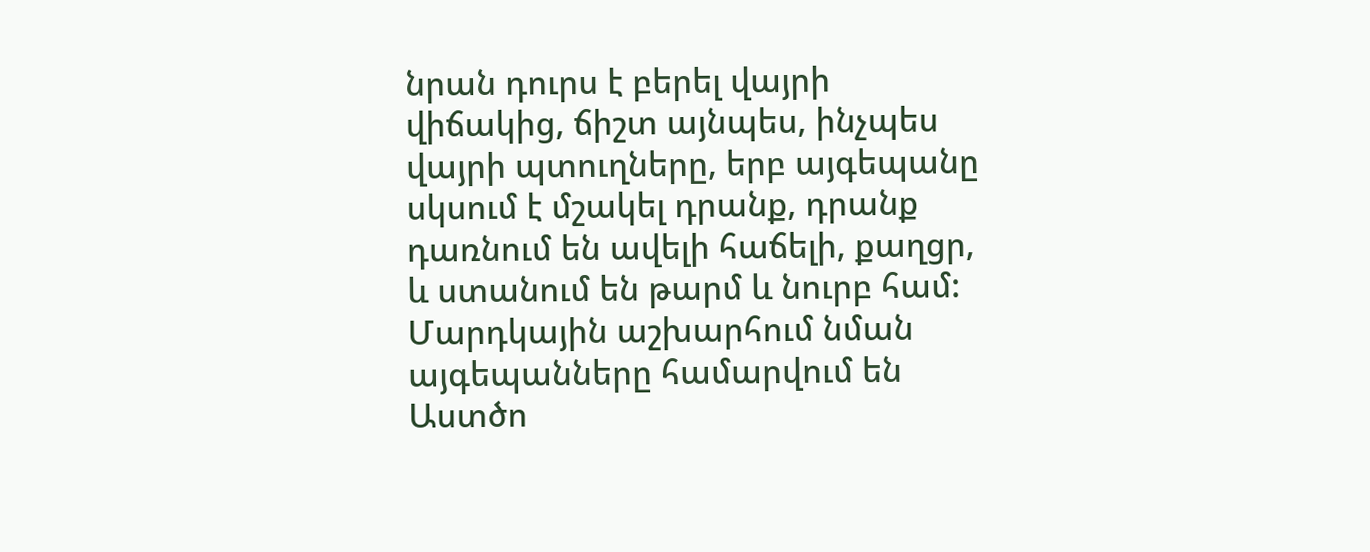նրան դուրս է բերել վայրի վիճակից, ճիշտ այնպես, ինչպես վայրի պտուղները, երբ այգեպանը սկսում է մշակել դրանք, դրանք դառնում են ավելի հաճելի, քաղցր, և ստանում են թարմ և նուրբ համ: Մարդկային աշխարհում նման այգեպանները համարվում են Աստծո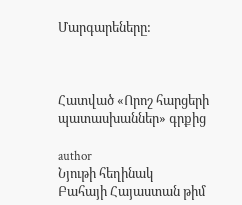Մարգարեները:



Հատված «Որոշ հարցերի պատասխաններ» գրքից

author
Նյութի հեղինակ
Բահայի Հայաստան թիմ